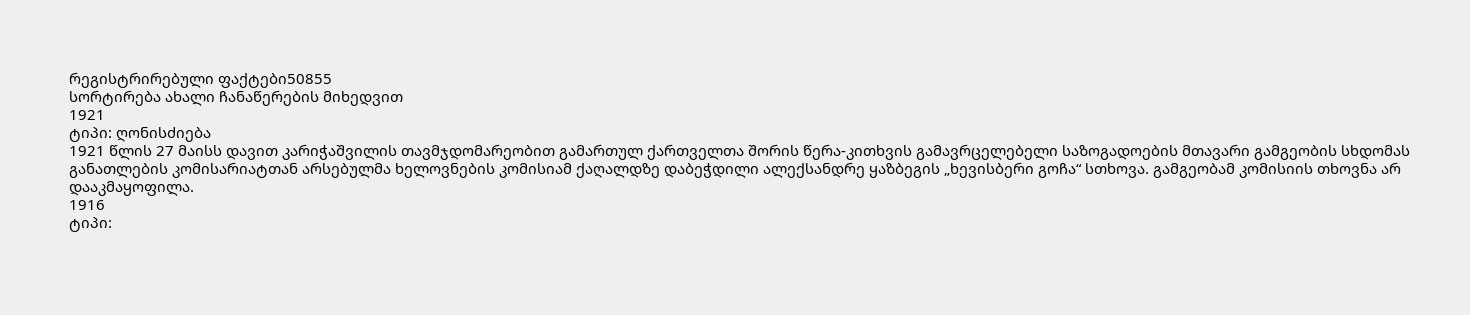რეგისტრირებული ფაქტები50855
სორტირება ახალი ჩანაწერების მიხედვით
1921
ტიპი: ღონისძიება
1921 წლის 27 მაისს დავით კარიჭაშვილის თავმჯდომარეობით გამართულ ქართველთა შორის წერა-კითხვის გამავრცელებელი საზოგადოების მთავარი გამგეობის სხდომას განათლების კომისარიატთან არსებულმა ხელოვნების კომისიამ ქაღალდზე დაბეჭდილი ალექსანდრე ყაზბეგის „ხევისბერი გოჩა“ სთხოვა. გამგეობამ კომისიის თხოვნა არ დააკმაყოფილა.
1916
ტიპი: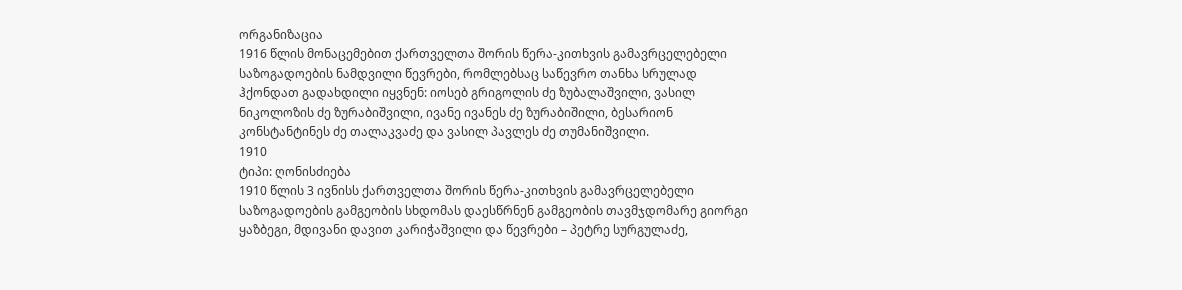ორგანიზაცია
1916 წლის მონაცემებით ქართველთა შორის წერა-კითხვის გამავრცელებელი საზოგადოების ნამდვილი წევრები, რომლებსაც საწევრო თანხა სრულად ჰქონდათ გადახდილი იყვნენ: იოსებ გრიგოლის ძე ზუბალაშვილი, ვასილ ნიკოლოზის ძე ზურაბიშვილი, ივანე ივანეს ძე ზურაბიშილი, ბესარიონ კონსტანტინეს ძე თალაკვაძე და ვასილ პავლეს ძე თუმანიშვილი.
1910
ტიპი: ღონისძიება
1910 წლის 3 ივნისს ქართველთა შორის წერა-კითხვის გამავრცელებელი საზოგადოების გამგეობის სხდომას დაესწრნენ გამგეობის თავმჯდომარე გიორგი ყაზბეგი, მდივანი დავით კარიჭაშვილი და წევრები – პეტრე სურგულაძე,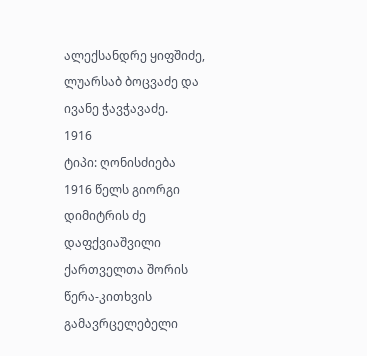ალექსანდრე ყიფშიძე, ლუარსაბ ბოცვაძე და ივანე ჭავჭავაძე.
1916
ტიპი: ღონისძიება
1916 წელს გიორგი დიმიტრის ძე დაფქვიაშვილი ქართველთა შორის წერა-კითხვის გამავრცელებელი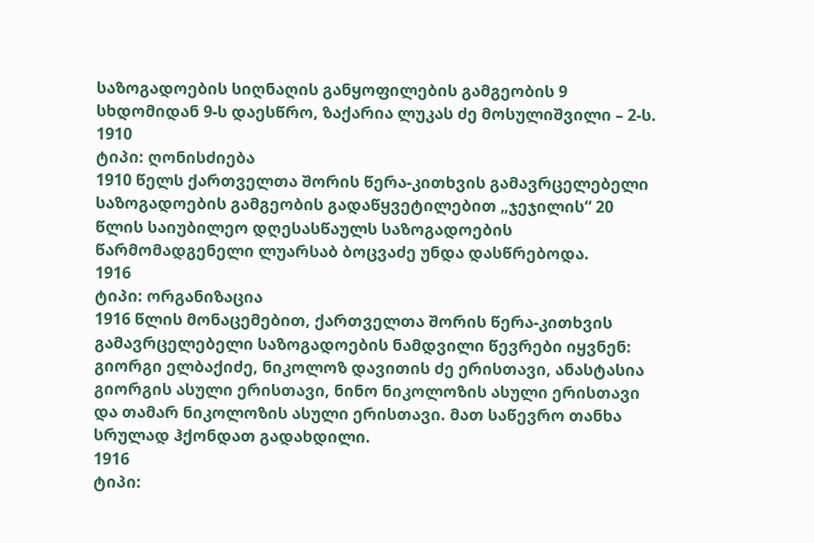საზოგადოების სიღნაღის განყოფილების გამგეობის 9 სხდომიდან 9-ს დაესწრო, ზაქარია ლუკას ძე მოსულიშვილი – 2-ს.
1910
ტიპი: ღონისძიება
1910 წელს ქართველთა შორის წერა-კითხვის გამავრცელებელი საზოგადოების გამგეობის გადაწყვეტილებით „ჯეჯილის“ 20 წლის საიუბილეო დღესასწაულს საზოგადოების წარმომადგენელი ლუარსაბ ბოცვაძე უნდა დასწრებოდა.
1916
ტიპი: ორგანიზაცია
1916 წლის მონაცემებით, ქართველთა შორის წერა-კითხვის გამავრცელებელი საზოგადოების ნამდვილი წევრები იყვნენ: გიორგი ელბაქიძე, ნიკოლოზ დავითის ძე ერისთავი, ანასტასია გიორგის ასული ერისთავი, ნინო ნიკოლოზის ასული ერისთავი და თამარ ნიკოლოზის ასული ერისთავი. მათ საწევრო თანხა სრულად ჰქონდათ გადახდილი.
1916
ტიპი: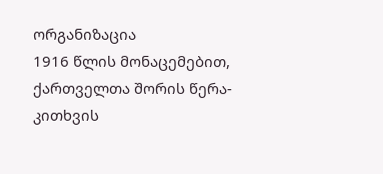ორგანიზაცია
1916 წლის მონაცემებით, ქართველთა შორის წერა-კითხვის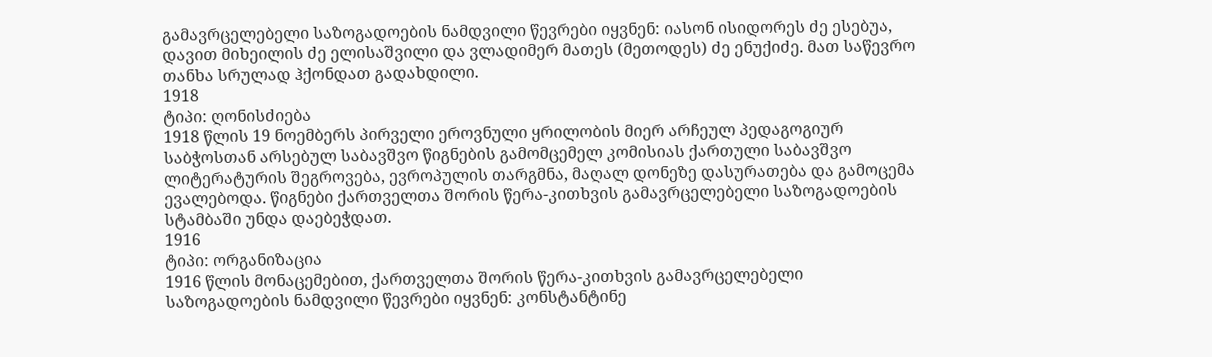გამავრცელებელი საზოგადოების ნამდვილი წევრები იყვნენ: იასონ ისიდორეს ძე ესებუა, დავით მიხეილის ძე ელისაშვილი და ვლადიმერ მათეს (მეთოდეს) ძე ენუქიძე. მათ საწევრო თანხა სრულად ჰქონდათ გადახდილი.
1918
ტიპი: ღონისძიება
1918 წლის 19 ნოემბერს პირველი ეროვნული ყრილობის მიერ არჩეულ პედაგოგიურ საბჭოსთან არსებულ საბავშვო წიგნების გამომცემელ კომისიას ქართული საბავშვო ლიტერატურის შეგროვება, ევროპულის თარგმნა, მაღალ დონეზე დასურათება და გამოცემა ევალებოდა. წიგნები ქართველთა შორის წერა-კითხვის გამავრცელებელი საზოგადოების სტამბაში უნდა დაებეჭდათ.
1916
ტიპი: ორგანიზაცია
1916 წლის მონაცემებით, ქართველთა შორის წერა-კითხვის გამავრცელებელი საზოგადოების ნამდვილი წევრები იყვნენ: კონსტანტინე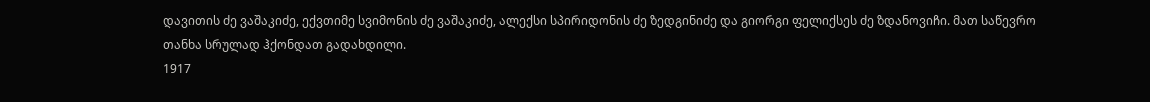დავითის ძე ვაშაკიძე, ექვთიმე სვიმონის ძე ვაშაკიძე, ალექსი სპირიდონის ძე ზედგინიძე და გიორგი ფელიქსეს ძე ზდანოვიჩი. მათ საწევრო თანხა სრულად ჰქონდათ გადახდილი.
1917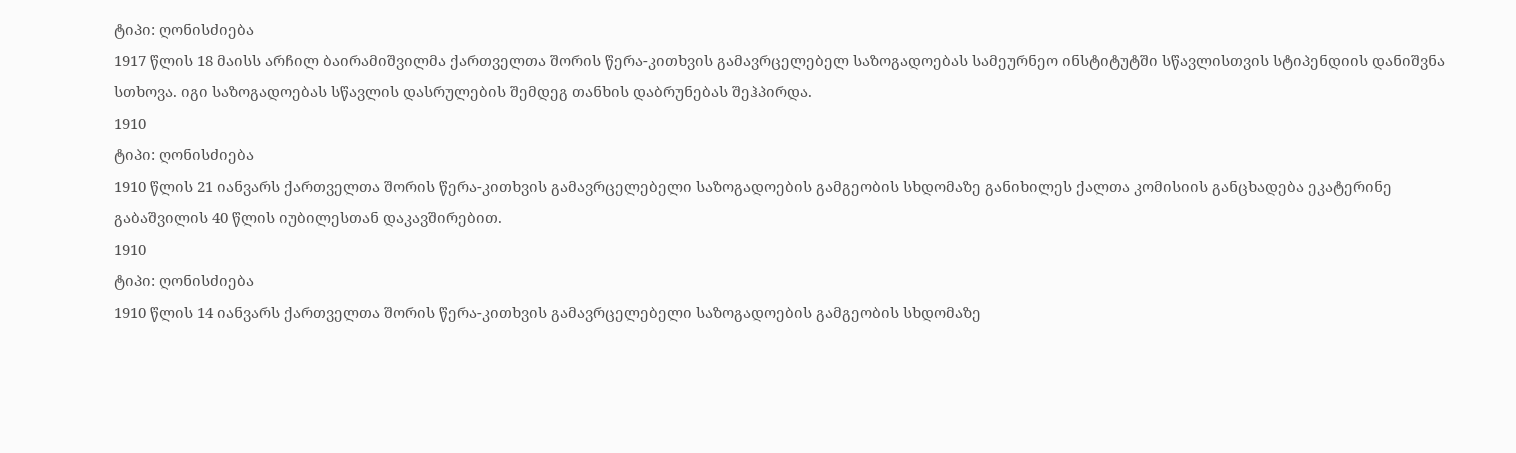ტიპი: ღონისძიება
1917 წლის 18 მაისს არჩილ ბაირამიშვილმა ქართველთა შორის წერა-კითხვის გამავრცელებელ საზოგადოებას სამეურნეო ინსტიტუტში სწავლისთვის სტიპენდიის დანიშვნა სთხოვა. იგი საზოგადოებას სწავლის დასრულების შემდეგ თანხის დაბრუნებას შეჰპირდა.
1910
ტიპი: ღონისძიება
1910 წლის 21 იანვარს ქართველთა შორის წერა-კითხვის გამავრცელებელი საზოგადოების გამგეობის სხდომაზე განიხილეს ქალთა კომისიის განცხადება ეკატერინე გაბაშვილის 40 წლის იუბილესთან დაკავშირებით.
1910
ტიპი: ღონისძიება
1910 წლის 14 იანვარს ქართველთა შორის წერა-კითხვის გამავრცელებელი საზოგადოების გამგეობის სხდომაზე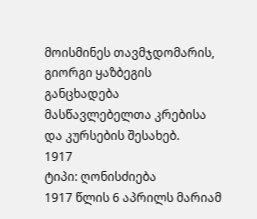მოისმინეს თავმჯდომარის, გიორგი ყაზბეგის განცხადება მასწავლებელთა კრებისა და კურსების შესახებ.
1917
ტიპი: ღონისძიება
1917 წლის 6 აპრილს მარიამ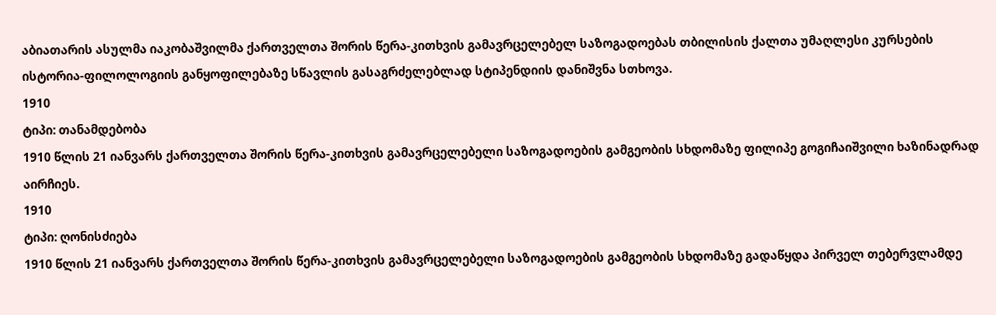აბიათარის ასულმა იაკობაშვილმა ქართველთა შორის წერა-კითხვის გამავრცელებელ საზოგადოებას თბილისის ქალთა უმაღლესი კურსების ისტორია-ფილოლოგიის განყოფილებაზე სწავლის გასაგრძელებლად სტიპენდიის დანიშვნა სთხოვა.
1910
ტიპი: თანამდებობა
1910 წლის 21 იანვარს ქართველთა შორის წერა-კითხვის გამავრცელებელი საზოგადოების გამგეობის სხდომაზე ფილიპე გოგიჩაიშვილი ხაზინადრად აირჩიეს.
1910
ტიპი: ღონისძიება
1910 წლის 21 იანვარს ქართველთა შორის წერა-კითხვის გამავრცელებელი საზოგადოების გამგეობის სხდომაზე გადაწყდა პირველ თებერვლამდე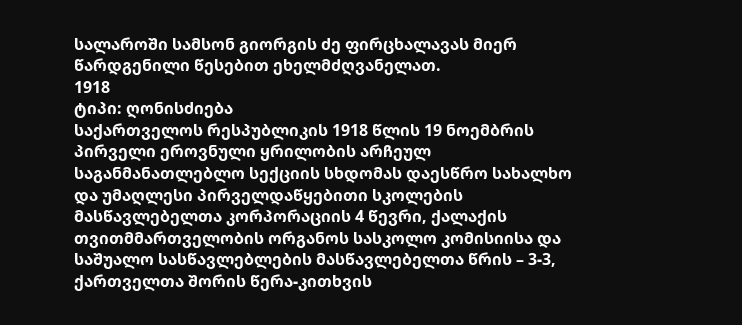სალაროში სამსონ გიორგის ძე ფირცხალავას მიერ წარდგენილი წესებით ეხელმძღვანელათ.
1918
ტიპი: ღონისძიება
საქართველოს რესპუბლიკის 1918 წლის 19 ნოემბრის პირველი ეროვნული ყრილობის არჩეულ საგანმანათლებლო სექციის სხდომას დაესწრო სახალხო და უმაღლესი პირველდაწყებითი სკოლების მასწავლებელთა კორპორაციის 4 წევრი, ქალაქის თვითმმართველობის ორგანოს სასკოლო კომისიისა და საშუალო სასწავლებლების მასწავლებელთა წრის – 3-3, ქართველთა შორის წერა-კითხვის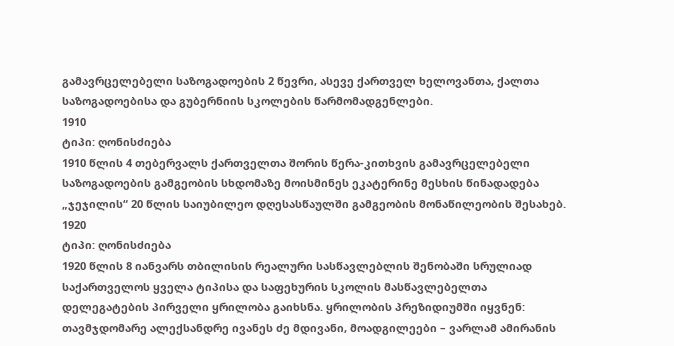გამავრცელებელი საზოგადოების 2 წევრი, ასევე ქართველ ხელოვანთა, ქალთა საზოგადოებისა და გუბერნიის სკოლების წარმომადგენლები.
1910
ტიპი: ღონისძიება
1910 წლის 4 თებერვალს ქართველთა შორის წერა-კითხვის გამავრცელებელი საზოგადოების გამგეობის სხდომაზე მოისმინეს ეკატერინე მესხის წინადადება „ჯეჯილის“ 20 წლის საიუბილეო დღესასწაულში გამგეობის მონაწილეობის შესახებ.
1920
ტიპი: ღონისძიება
1920 წლის 8 იანვარს თბილისის რეალური სასწავლებლის შენობაში სრულიად საქართველოს ყველა ტიპისა და საფეხურის სკოლის მასწავლებელთა დელეგატების პირველი ყრილობა გაიხსნა. ყრილობის პრეზიდიუმში იყვნენ: თავმჯდომარე ალექსანდრე ივანეს ძე მდივანი, მოადგილეები – ვარლამ ამირანის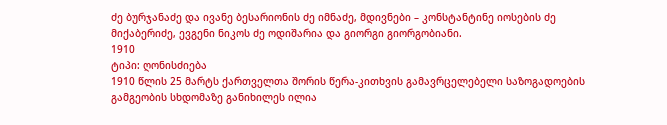ძე ბურჯანაძე და ივანე ბესარიონის ძე იმნაძე, მდივნები – კონსტანტინე იოსების ძე მიქაბერიძე, ევგენი ნიკოს ძე ოდიშარია და გიორგი გიორგობიანი.
1910
ტიპი: ღონისძიება
1910 წლის 25 მარტს ქართველთა შორის წერა-კითხვის გამავრცელებელი საზოგადოების გამგეობის სხდომაზე განიხილეს ილია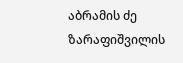აბრამის ძე ზარაფიშვილის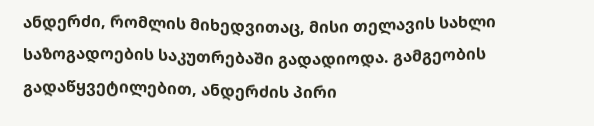ანდერძი, რომლის მიხედვითაც, მისი თელავის სახლი საზოგადოების საკუთრებაში გადადიოდა. გამგეობის გადაწყვეტილებით, ანდერძის პირი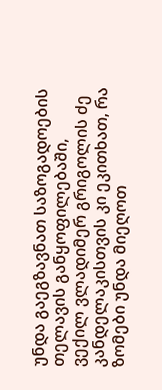უნდა გაეგზავნათ საზოგადოების თელავის განყოფილებაში, ვექილ ვლადიმერ გრიგოლის ძე კანდელაკისთვის კი ეკითხათ, რა ზომები უნდა მიეღოთ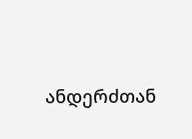ანდერძთან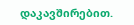დაკავშირებით.